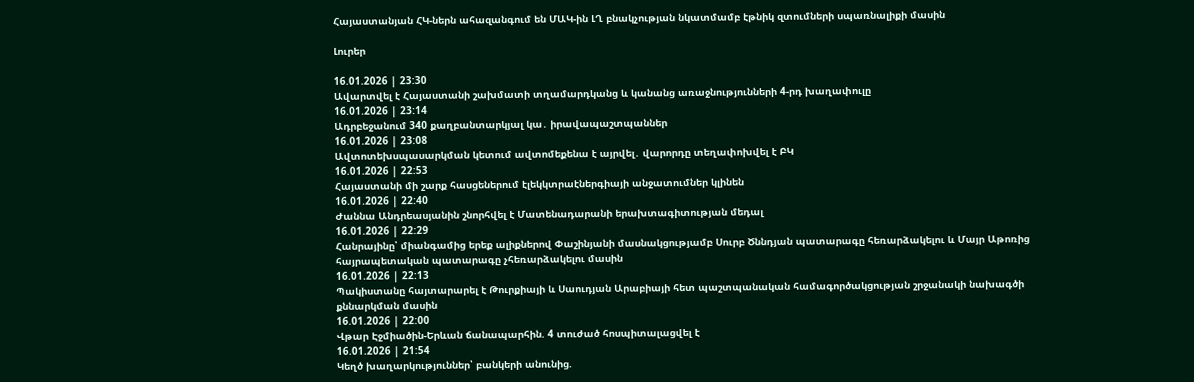Հայաստանյան ՀԿ-ներն ահազանգում են ՄԱԿ-ին ԼՂ բնակչության նկատմամբ էթնիկ զտումների սպառնալիքի մասին

Լուրեր

16.01.2026 | 23:30
Ավարտվել է Հայաստանի շախմատի տղամարդկանց և կանանց առաջնությունների 4-րդ խաղափուլը
16.01.2026 | 23:14
Ադրբեջանում 340 քաղբանտարկյալ կա․ իրավապաշտպաններ
16.01.2026 | 23:08
Ավտոտեխսպասարկման կետում ավտոմեքենա է այրվել․ վարորդը տեղափոխվել է ԲԿ
16.01.2026 | 22:53
Հայաստանի մի շարք հասցեներում էլեկկտրաէներգիայի անջատումներ կլինեն
16.01.2026 | 22:40
Ժաննա Անդրեասյանին շնորհվել է Մատենադարանի երախտագիտության մեդալ
16.01.2026 | 22:29
Հանրայինը՝ միանգամից երեք ալիքներով Փաշինյանի մասնակցությամբ Սուրբ Ծննդյան պատարագը հեռարձակելու և Մայր Աթոռից հայրապետական պատարագը չհեռարձակելու մասին
16.01.2026 | 22:13
Պակիստանը հայտարարել է Թուրքիայի և Սաուդյան Արաբիայի հետ պաշտպանական համագործակցության շրջանակի նախագծի քննարկման մասին
16.01.2026 | 22:00
Վթար Էջմիածին-Երևան ճանապարհին. 4 տուժած հոսպիտալացվել է
16.01.2026 | 21:54
Կեղծ խաղարկություններ՝ բանկերի անունից.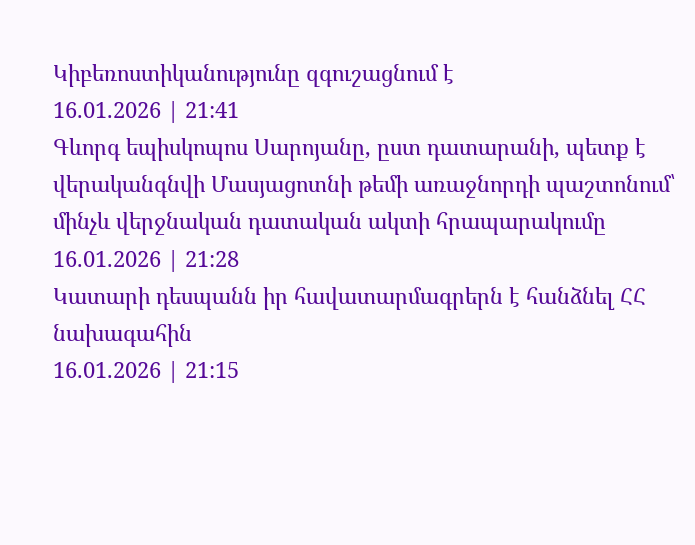Կիբեռոստիկանությունը զգուշացնում է
16.01.2026 | 21:41
Գևորգ եպիսկոպոս Սարոյանը, ըստ դատարանի, պետք է վերականգնվի Մասյացոտնի թեմի առաջնորդի պաշտոնում՝ մինչև վերջնական դատական ակտի հրապարակումը
16.01.2026 | 21:28
Կատարի դեսպանն իր հավատարմագրերն է հանձնել ՀՀ նախագահին
16.01.2026 | 21:15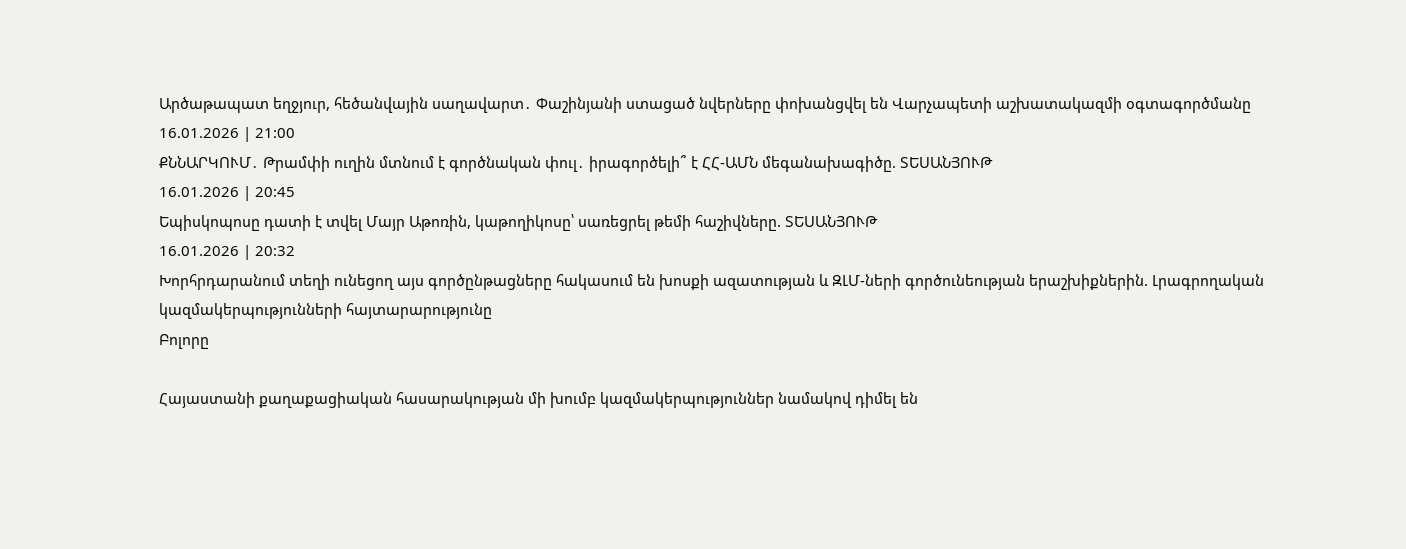Արծաթապատ եղջյուր, հեծանվային սաղավարտ․ Փաշինյանի ստացած նվերները փոխանցվել են Վարչապետի աշխատակազմի օգտագործմանը
16.01.2026 | 21:00
ՔՆՆԱՐԿՈՒՄ․ Թրամփի ուղին մտնում է գործնական փուլ․ իրագործելի՞ է ՀՀ-ԱՄՆ մեգանախագիծը. ՏԵՍԱՆՅՈՒԹ
16.01.2026 | 20:45
Եպիսկոպոսը դատի է տվել Մայր Աթոռին, կաթողիկոսը՝ սառեցրել թեմի հաշիվները. ՏԵՍԱՆՅՈՒԹ
16.01.2026 | 20:32
Խորհրդարանում տեղի ունեցող այս գործընթացները հակասում են խոսքի ազատության և ԶԼՄ-ների գործունեության երաշխիքներին. Լրագրողական կազմակերպությունների հայտարարությունը
Բոլորը

Հայաստանի քաղաքացիական հասարակության մի խումբ կազմակերպություններ նամակով դիմել են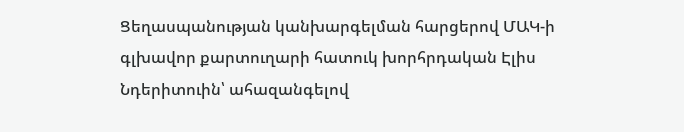Ցեղասպանության կանխարգելման հարցերով ՄԱԿ-ի գլխավոր քարտուղարի հատուկ խորհրդական Էլիս Նդերիտուին՝ ահազանգելով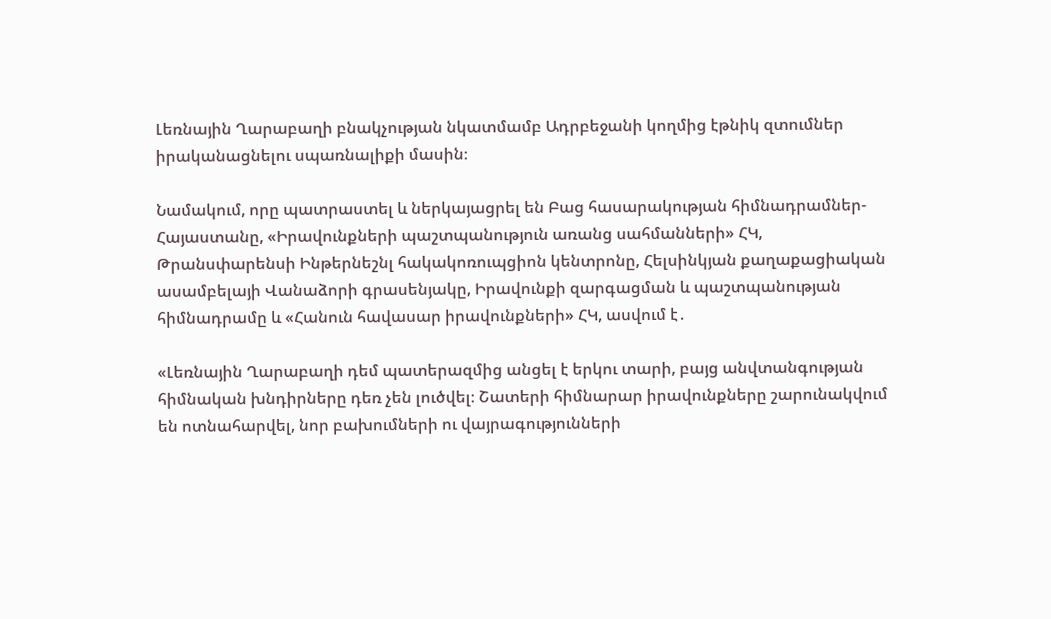Լեռնային Ղարաբաղի բնակչության նկատմամբ Ադրբեջանի կողմից էթնիկ զտումներ իրականացնելու սպառնալիքի մասին։

Նամակում, որը պատրաստել և ներկայացրել են Բաց հասարակության հիմնադրամներ-Հայաստանը, «Իրավունքների պաշտպանություն առանց սահմանների» ՀԿ, Թրանսփարենսի Ինթերնեշնլ հակակոռուպցիոն կենտրոնը, Հելսինկյան քաղաքացիական ասամբելայի Վանաձորի գրասենյակը, Իրավունքի զարգացման և պաշտպանության հիմնադրամը և «Հանուն հավասար իրավունքների» ՀԿ, ասվում է․

«Լեռնային Ղարաբաղի դեմ պատերազմից անցել է երկու տարի, բայց անվտանգության հիմնական խնդիրները դեռ չեն լուծվել։ Շատերի հիմնարար իրավունքները շարունակվում են ոտնահարվել, նոր բախումների ու վայրագությունների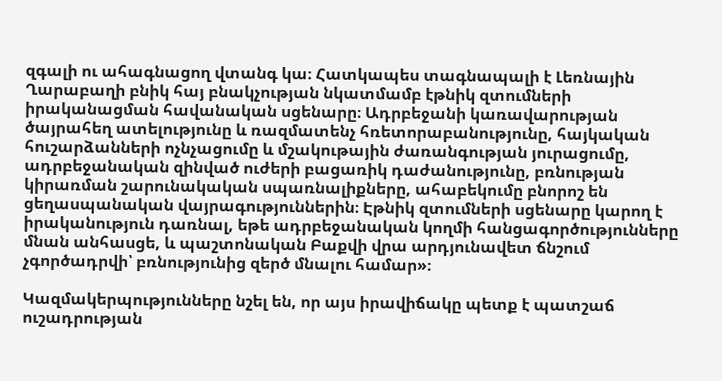զգալի ու ահագնացող վտանգ կա։ Հատկապես տագնապալի է Լեռնային Ղարաբաղի բնիկ հայ բնակչության նկատմամբ էթնիկ զտումների իրականացման հավանական սցենարը։ Ադրբեջանի կառավարության ծայրահեղ ատելությունը և ռազմատենչ հռետորաբանությունը, հայկական հուշարձանների ոչնչացումը և մշակութային ժառանգության յուրացումը, ադրբեջանական զինված ուժերի բացառիկ դաժանությունը, բռնության կիրառման շարունակական սպառնալիքները, ահաբեկումը բնորոշ են ցեղասպանական վայրագություններին։ Էթնիկ զտումների սցենարը կարող է իրականություն դառնալ, եթե ադրբեջանական կողմի հանցագործությունները մնան անհասցե, և պաշտոնական Բաքվի վրա արդյունավետ ճնշում չգործադրվի՝ բռնությունից զերծ մնալու համար»։

Կազմակերպությունները նշել են, որ այս իրավիճակը պետք է պատշաճ ուշադրության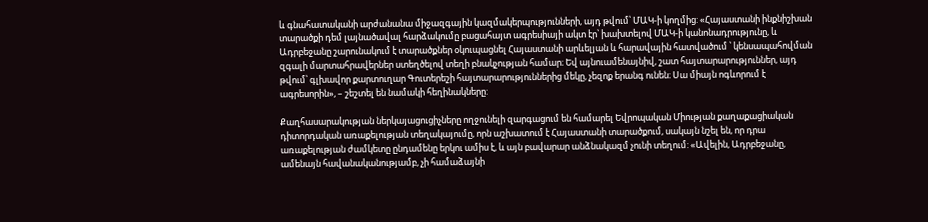և գնահատականի արժանանա միջազգային կազմակերպությունների, այդ թվում՝ ՄԱԿ-ի կողմից: «Հայաստանի ինքնիշխան տարածքի դեմ լայնածավալ հարձակումը բացահայտ ագրեսիայի ակտ էր՝ խախտելով ՄԱԿ-ի կանոնադրությունը, և Ադրբեջանը շարունակում է տարածքներ օկուպացնել Հայաստանի արևելյան և հարավային հատվածում ՝ կենսապահովման զգալի մարտահրավերներ ստեղծելով տեղի բնակչության համար։ Եվ այնուամենայնիվ, շատ հայտարարություններ, այդ թվում՝ գլխավոր քարտուղար Գուտերեշի հայտարարություններից մեկը, չեզոք երանգ ունեն։ Սա միայն ոգևորում է ագրեսորին», – շեշտել են նամակի հեղինակները:

Քաղհասարակության ներկայացուցիչները ողջունելի զարգացում են համարել Եվրոպական Միության քաղաքացիական դիտորդական առաքելության տեղակայումը, որն աշխատում է Հայաստանի տարածքում, սակայն նշել են, որ դրա առաքելության ժամկետը ընդամենը երկու ամիս է, և այն բավարար անձնակազմ չունի տեղում: «Ավելին, Ադրբեջանը, ամենայն հավանականությամբ, չի համաձայնի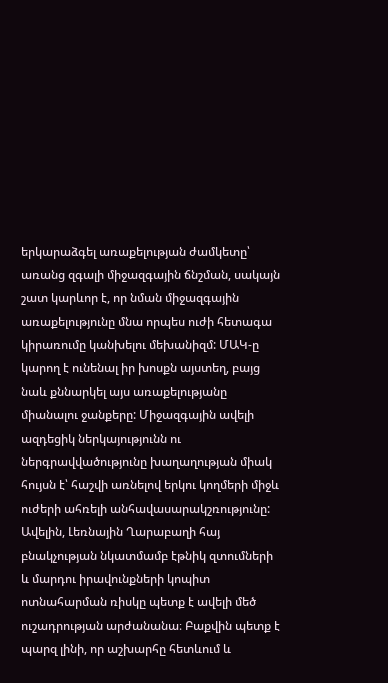երկարաձգել առաքելության ժամկետը՝ առանց զգալի միջազգային ճնշման, սակայն շատ կարևոր է, որ նման միջազգային առաքելությունը մնա որպես ուժի հետագա կիրառումը կանխելու մեխանիզմ: ՄԱԿ-ը կարող է ունենալ իր խոսքն այստեղ, բայց նաև քննարկել այս առաքելությանը միանալու ջանքերը: Միջազգային ավելի ազդեցիկ ներկայությունն ու ներգրավվածությունը խաղաղության միակ հույսն է՝ հաշվի առնելով երկու կողմերի միջև ուժերի ահռելի անհավասարակշռությունը: Ավելին, Լեռնային Ղարաբաղի հայ բնակչության նկատմամբ էթնիկ զտումների և մարդու իրավունքների կոպիտ ոտնահարման ռիսկը պետք է ավելի մեծ ուշադրության արժանանա։ Բաքվին պետք է պարզ լինի, որ աշխարհը հետևում և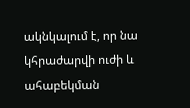ակնկալում է, որ նա կհրաժարվի ուժի և ահաբեկման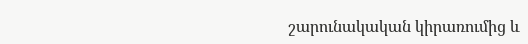շարունակական կիրառումից և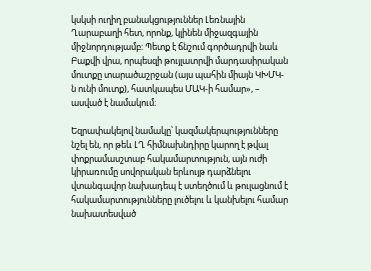կսկսի ուղիղ բանակցություններ Լեռնային Ղարաբաղի հետ, որոնք, կլինեն միջազգային միջնորդությամբ։ Պետք է ճնշում գործադրվի նաև Բաքվի վրա, որպեսզի թույլատրվի մարդասիրական մուտքը տարածաշրջան (այս պահին միայն ԿԽՄԿ-ն ունի մուտք), հատկապես ՄԱԿ-ի համար», – ասված է նամակում։

Եզրափակելով նամակը՝ կազմակերպությունները նշել են, որ թեև ԼՂ հիմնախնդիրը կարող է թվալ փոքրամասշտաբ հակամարտություն, այն ուժի կիրառումը սովորական երևույթ դարձնելու վտանգավոր նախադեպ է ստեղծում և թուլացնում է հակամարտությունները լուծելու և կանխելու համար նախատեսված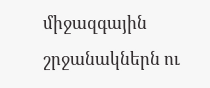միջազգային շրջանակներն ու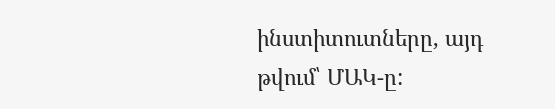ինստիտուտները, այդ թվում՝ ՄԱԿ-ը: